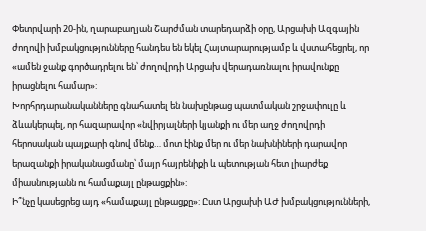Փետրվարի 20-ին, ղարաբաղյան Շարժման տարեդարձի օրը, Արցախի Ազգային ժողովի խմբակցությունները հանդես են եկել Հայտարարությամբ և վստահեցրել, որ «ամեն ջանք գործադրելու են՝ ժողովրդի Արցախ վերադառնալու իրավունքը իրացնելու համար»:
Խորհրդարանականները գնահատել են նախընթաց պատմական շրջափուլը և ձևակերպել, որ հազարավոր «նվիրյալների կյանքի ու մեր աղջ ժողովրդի հերոսական պայքարի գնով մենք… մոտ էինք մեր ու մեր նախնիների դարավոր երազանքի իրականացմանը՝ մայր հայրենիքի և պետության հետ լիարժեք միասնությանն ու համաքայլ ընթացքին»:
Ի՞նչը կասեցրեց այդ «համաքայլ ընթացքը»: Ըստ Արցախի ԱԺ խմբակցությունների,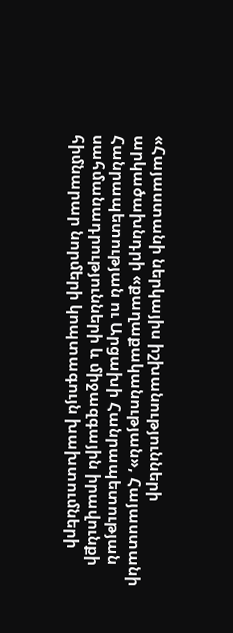«Հայաստանի ներկայիս իշխանությունների արկածախնդրի «քաղաքականության», Հայաստանի Հանրապետության ու Արցախի Հանրապետության սահմանադրությունների և միջազգային իրավունքի հիմնարար նորմերի կոպտագույն խախտումների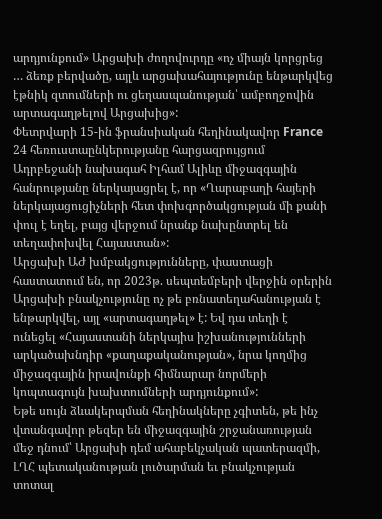արդյունքում» Արցախի ժողովուրդը «ոչ միայն կորցրեց … ձեռք բերվածը, այլև արցախահայությունը ենթարկվեց էթնիկ զտումների ու ցեղասպանության՝ ամբողջովին արտագաղթելով Արցախից»:
Փետրվարի 15-ին ֆրանսիական հեղինակավոր France 24 հեռուստաընկերությանը հարցազրույցում Ադրբեջանի նախագահ Իլհամ Ալիևը միջազգային հանրությանը ներկայացրել է, որ «Ղարաբաղի հայերի ներկայացուցիչների հետ փոխգործակցության մի քանի փուլ է եղել, բայց վերջում նրանք նախընտրել են տեղափոխվել Հայաստան»:
Արցախի ԱԺ խմբակցությունները, փաստացի հաստատում են, որ 2023թ. սեպտեմբերի վերջին օրերին Արցախի բնակչությունը ոչ թե բռնատեղահանության է ենթարկվել, այլ «արտագաղթել» է: Եվ դա տեղի է ունեցել «Հայաստանի ներկայիս իշխանությունների արկածախնդիր «քաղաքականության», նրա կողմից միջազգային իրավունքի հիմնարար նորմերի կոպտագույն խախտումների արդյունքում»:
Եթե սույն ձևակերպման հեղինակները չգիտեն, թե ինչ վտանգավոր թեզեր են միջազգային շրջանառության մեջ դնում՝ Արցախի դեմ ահաբեկչական պատերազմի, ԼՂՀ պետականության լուծարման եւ բնակչության տոտալ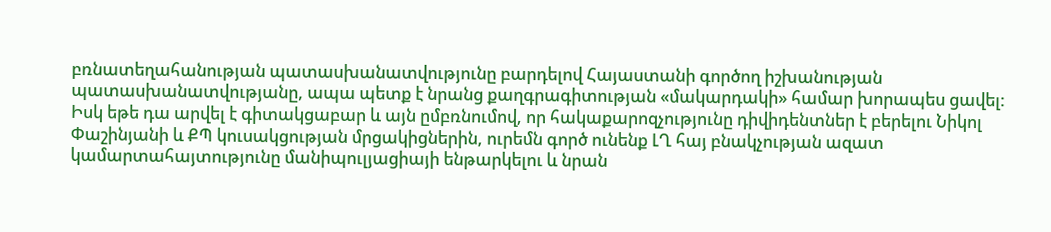բռնատեղահանության պատասխանատվությունը բարդելով Հայաստանի գործող իշխանության պատասխանատվությանը, ապա պետք է նրանց քաղգրագիտության «մակարդակի» համար խորապես ցավել:
Իսկ եթե դա արվել է գիտակցաբար և այն ըմբռնումով, որ հակաքարոզչությունը դիվիդենտներ է բերելու Նիկոլ Փաշինյանի և ՔՊ կուսակցության մրցակիցներին, ուրեմն գործ ունենք ԼՂ հայ բնակչության ազատ կամարտահայտությունը մանիպուլյացիայի ենթարկելու և նրան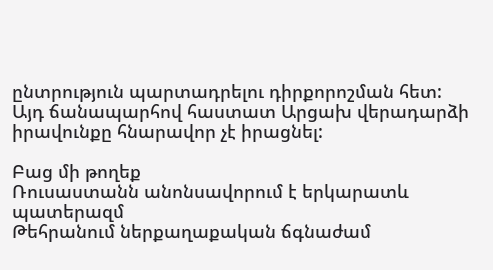ընտրություն պարտադրելու դիրքորոշման հետ:
Այդ ճանապարհով հաստատ Արցախ վերադարձի իրավունքը հնարավոր չէ իրացնել:

Բաց մի թողեք
Ռուսաստանն անոնսավորում է երկարատև պատերազմ
Թեհրանում ներքաղաքական ճգնաժամ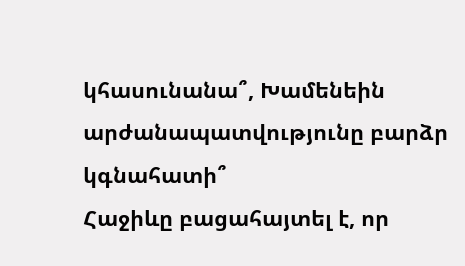կհասունանա՞, Խամենեին արժանապատվությունը բարձր կգնահատի՞
Հաջիևը բացահայտել է, որ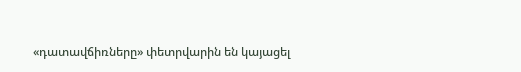«դատավճիռները» փետրվարին են կայացել